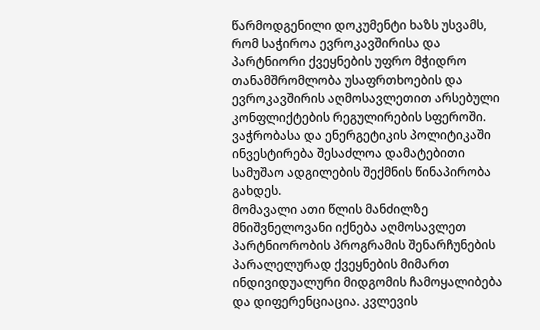წარმოდგენილი დოკუმენტი ხაზს უსვამს, რომ საჭიროა ევროკავშირისა და პარტნიორი ქვეყნების უფრო მჭიდრო თანამშრომლობა უსაფრთხოების და ევროკავშირის აღმოსავლეთით არსებული კონფლიქტების რეგულირების სფეროში. ვაჭრობასა და ენერგეტიკის პოლიტიკაში ინვესტირება შესაძლოა დამატებითი სამუშაო ადგილების შექმნის წინაპირობა გახდეს.
მომავალი ათი წლის მანძილზე მნიშვნელოვანი იქნება აღმოსავლეთ პარტნიორობის პროგრამის შენარჩუნების პარალელურად ქვეყნების მიმართ ინდივიდუალური მიდგომის ჩამოყალიბება და დიფერენციაცია. კვლევის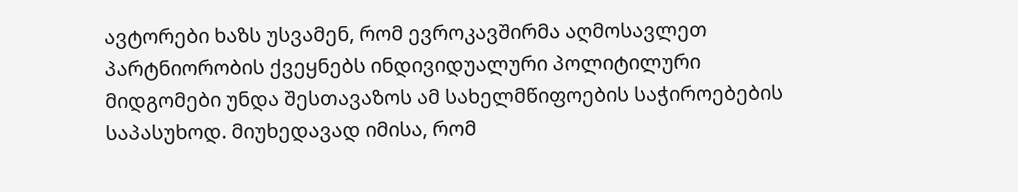ავტორები ხაზს უსვამენ, რომ ევროკავშირმა აღმოსავლეთ პარტნიორობის ქვეყნებს ინდივიდუალური პოლიტილური მიდგომები უნდა შესთავაზოს ამ სახელმწიფოების საჭიროებების საპასუხოდ. მიუხედავად იმისა, რომ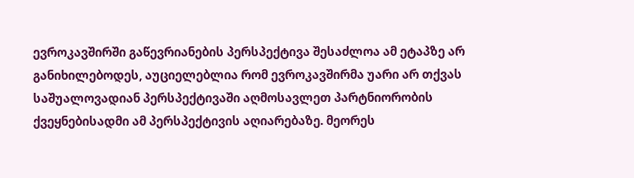ევროკავშირში გაწევრიანების პერსპექტივა შესაძლოა ამ ეტაპზე არ განიხილებოდეს, აუციელებლია რომ ევროკავშირმა უარი არ თქვას საშუალოვადიან პერსპექტივაში აღმოსავლეთ პარტნიორობის ქვეყნებისადმი ამ პერსპექტივის აღიარებაზე. მეორეს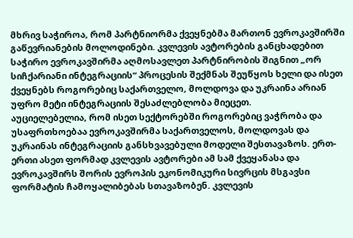მხრივ საჭიროა, რომ პარტნიორმა ქვეყნებმა მართონ ევროკავშირში გაწევრიანების მოლოდინები. კვლევის ავტორების განცხადებით საჭირო ევროკავშირმა აღმოსავლეთ პარტნირობის შიგნით „ორ სიჩქარიანი ინტეგრაციის“ პროცესის შექმნას შეუწყოს ხელი და ისეთ ქვეყნებს როგორებიც საქართველო, მოლდოვა და უკრაინა არიან უფრო მეტი ინტეგრაციის შესაძლებლობა მიეცეთ.
აუციელებელია, რომ ისეთ სექტორებში როგორებიც ვაჭრობა და უსაფრთხოებაა ევროკავშირმა საქართველოს, მოლდოვას და უკრაინას ინტეგრაციის განსხვავებული მოდელი შესთავაზოს. ერთ-ერთი ასეთ ფორმად კვლევის ავტორები ამ სამ ქვეყანასა და ევროკავშირს შორის ევროპის ეკონომიკური სივრცის მსგავსი ფორმატის ჩამოყალიბებას სთავაზობენ. კვლევის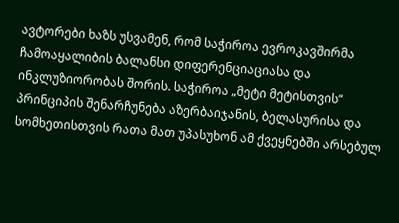ავტორები ხაზს უსვამენ, რომ საჭიროა ევროკავშირმა ჩამოაყალიბის ბალანსი დიფერენციაციასა და ინკლუზიორობას შორის. საჭიროა „მეტი მეტისთვის“ პრინციპის შენარჩუნება აზერბაიჯანის, ბელასურისა და სომხეთისთვის რათა მათ უპასუხონ ამ ქვეყნებში არსებულ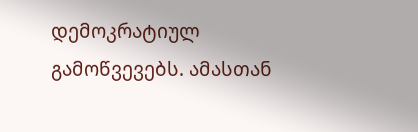დემოკრატიულ გამოწვევებს. ამასთან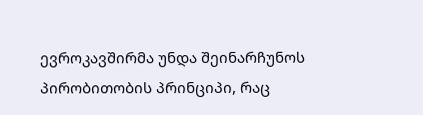ევროკავშირმა უნდა შეინარჩუნოს პირობითობის პრინციპი, რაც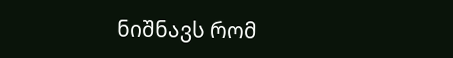ნიშნავს რომ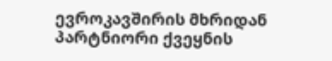ევროკავშირის მხრიდან პარტნიორი ქვეყნის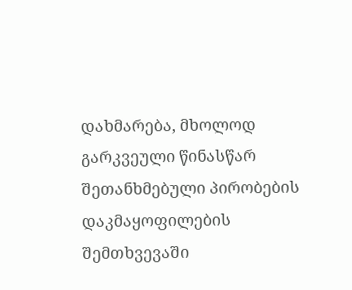დახმარება, მხოლოდ გარკვეული წინასწარ შეთანხმებული პირობების დაკმაყოფილების შემთხვევაში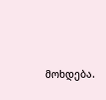მოხდება.